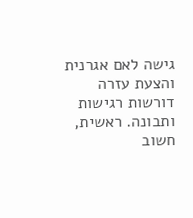גישה לאם אגרנית והצעת עזרה דורשות רגישות ותבונה. ראשית, חשוב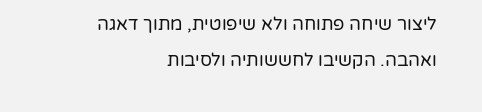ליצור שיחה פתוחה ולא שיפוטית, מתוך דאגה ואהבה. הקשיבו לחששותיה ולסיבות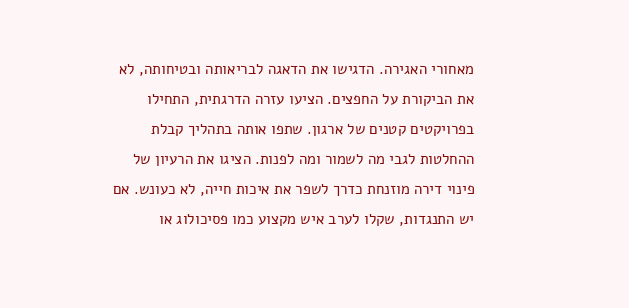מאחורי האגירה. הדגישו את הדאגה לבריאותה ובטיחותה, לא את הביקורת על החפצים. הציעו עזרה הדרגתית, התחילו בפרויקטים קטנים של ארגון. שתפו אותה בתהליך קבלת ההחלטות לגבי מה לשמור ומה לפנות. הציגו את הרעיון של
פינוי דירה מוזנחת כדרך לשפר את איכות חייה, לא כעונש. אם יש התנגדות, שקלו לערב איש מקצוע כמו פסיכולוג או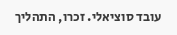עובד סוציאלי. זכרו, התהליך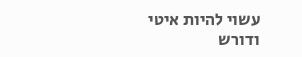עשוי להיות איטי ודורש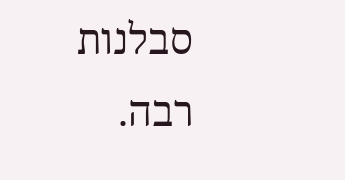סבלנות רבה.